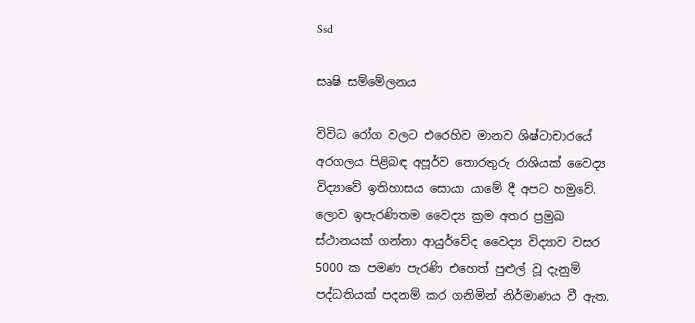Ssd

සෘෂි සම්මේලනය

විවිධ රෝග වලට එරෙහිව මානව ශිෂ්ටාචාරයේ අරගලය පිළිබඳ අපූර්ව තොරතුරු රාශියක් වෛද්‍ය විද්‍යාවේ ඉතිහාසය සොයා යාමේ දී අපට හමුවේ. ලොව ඉපැරණිතම වෛද්‍ය ක්‍රම අතර ප්‍රමුඛ ස්ථානයක් ගන්නා ආයුර්වේද වෛද්‍ය විද්‍යාව වසර 5000 ක පමණ පැරණි එහෙත් පුළුල් වූ දැනුම් පද්ධතියක් පදනම් කර ගනිමින් නිර්මාණය වී ඇත.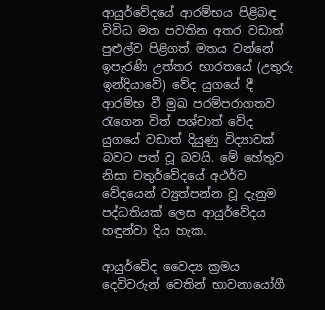ආයුර්වේදයේ ආරම්භය පිළිබඳ විවිධ මත පවතින අතර වඩාත් පුළුල්ව පිළිගත් මතය වන්නේ ඉපැරණි උත්තර භාරතයේ (උතුරු ඉන්දියාවේ) වේද යුගයේ දී ආරම්භ වී මුඛ පරම්පරාගතව රැගෙන විත් පශ්චාත් වේද යුගයේ වඩාත් දියුණු විද්‍යාවක් බවට පත් වූ බවයි. මේ හේතුව නිසා චතුර්වේදයේ අථර්ව වේදයෙන් ව්‍යුත්පන්න වූ දැනුම පද්ධතියක් ලෙස ආයුර්වේද‌ය හඳුන්වා දිය හැක.

ආයුර්වේද වෛද්‍ය ක්‍රමය දෙවිවරුන් වෙතින් භාවනායෝගී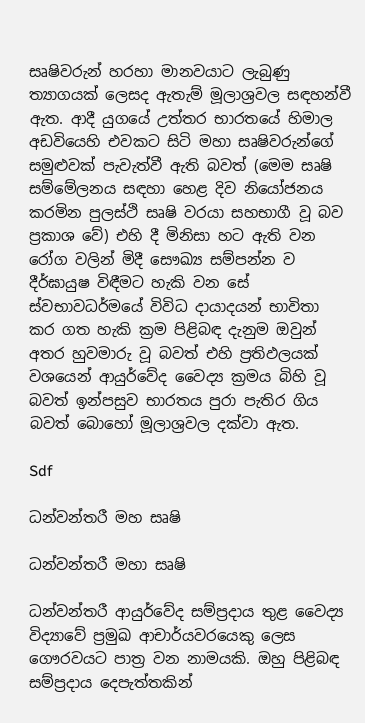සෘෂිවරුන් හරහා මානවයාට ලැබුණු ත්‍යාගයක් ලෙසද ඇතැම් මූලාශ්‍රවල සඳහන්වී ඇත. ආදී යුගයේ උත්තර භාරතයේ හිමාල අඩවියෙහි එවකට සිටි මහා සෘෂිවරුන්ගේ සමුළුවක් පැවැත්වී ඇති බවත් (මෙම සෘෂි සම්මේලනය සඳහා හෙළ දිව නියෝජනය කරමින පුලස්ථි සෘෂි වරයා සහභාගී වූ බව ප්‍රකාශ වේ) එහි දී මිනිසා හට ඇති වන රෝග වලින් මිදී සෞඛ්‍ය සම්පන්න ව දීර්ඝායුෂ විඳීමට හැකි වන සේ ස්වභාවධර්මයේ විවිධ දායාදයන් භාවිතා කර ගත හැකි ක්‍රම පිළිබඳ දැනුම ඔවුන් අතර හුවමාරු වූ බවත් එහි ප්‍රතිඵලයක් වශයෙන් ආයුර්වේද වෛද්‍ය ක්‍රමය බිහි වූ බවත් ඉන්පසුව භාරතය පුරා පැතිර ගිය බවත් බොහෝ මූලාශ්‍රවල දක්වා ඇත.

Sdf

ධන්වන්තරී මහ සෘෂි

ධන්වන්තරී මහා සෘෂි

ධන්වන්තරී ආයුර්වේද සම්ප්‍රදාය තුළ වෛද්‍ය විද්‍යාවේ ප්‍රමුඛ ආචාර්යවරයෙකු ලෙස ගෞරවයට පාත්‍ර වන නාමයකි. ඔහු පිළිබඳ සම්ප්‍රදාය දෙපැත්තකින්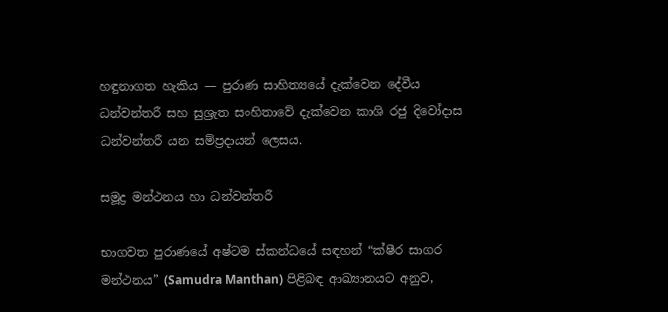හඳුනාගත හැකිය — පුරාණ සාහිත්‍යයේ දැක්වෙන දේවීය ධන්වන්තරී සහ සුශ්‍රැත සංහිතාවේ දැක්වෙන කාශි රජු දිවෝදාස ධන්වන්තරී යන සම්ප්‍රදායන් ලෙසය.

සමූද්‍ර මන්ථනය හා ධන්වන්තරී

භාගවත පුරාණයේ අෂ්ටම ස්කන්ධයේ සඳහන් “ක්ෂීර සාගර මන්ථනය” (Samudra Manthan) පිළිබඳ ආඛ්‍යානයට අනුව,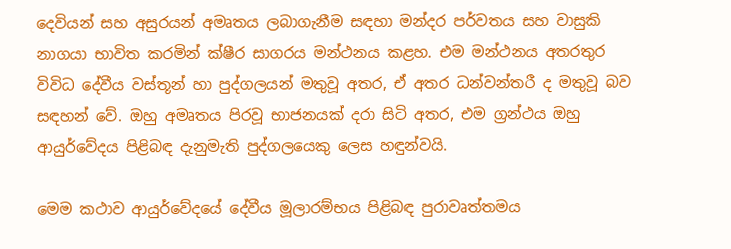දෙවියන් සහ අසුරයන් අමෘතය ලබාගැනීම සඳහා මන්දර පර්වතය සහ වාසුකි නාගයා භාවිත කරමින් ක්ෂීර සාගරය මන්ථනය කළහ. එම මන්ථනය අතරතුර විවිධ දේවීය වස්තූන් හා පුද්ගලයන් මතුවූ අතර, ඒ අතර ධන්වන්තරී ද මතුවූ බව සඳහන් වේ. ඔහු අමෘතය පිරවූ භාජනයක් දරා සිටි අතර, එම ග්‍රන්ථය ඔහු ආයුර්වේදය පිළිබඳ දැනුමැති පුද්ගලයෙකු ලෙස හඳුන්වයි.

මෙම කථාව ආයුර්වේදයේ දේවීය මූලාරම්භය පිළිබඳ පුරාවෘත්තමය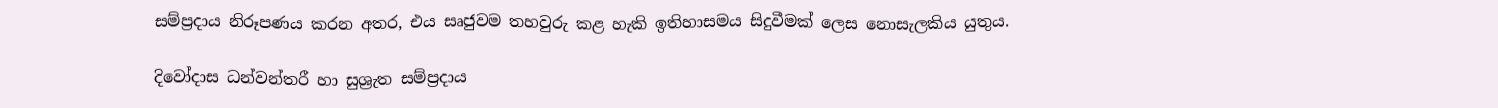සම්ප්‍රදාය නිරූපණය කරන අතර, එය සෘජුවම තහවුරු කළ හැකි ඉතිහාසමය සිදුවීමක් ලෙස නොසැලකිය යුතුය.

දිවෝදාස ධන්වන්තරී හා සුශ්‍රැත සම්ප්‍රදාය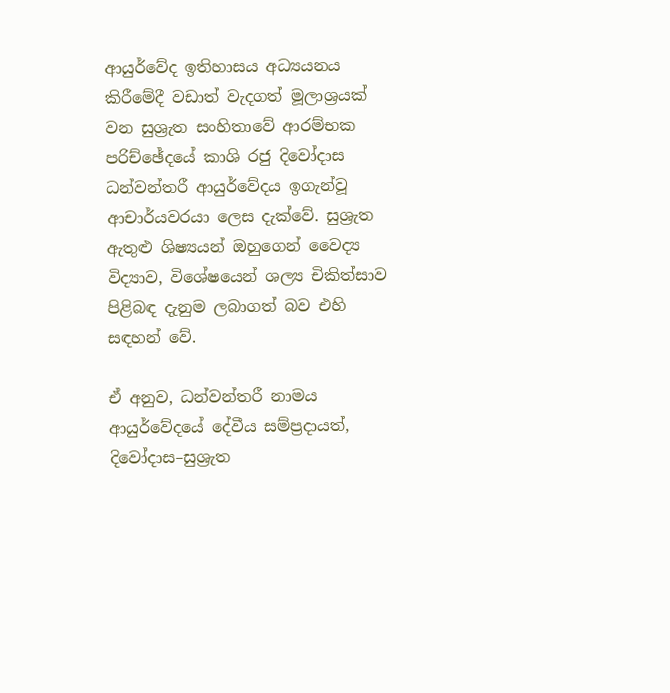ආයුර්වේද ඉතිහාසය අධ්‍යයනය කිරීමේදී වඩාත් වැදගත් මූලාශ්‍රයක් වන සුශ්‍රැත සංහිතාවේ ආරම්භක පරිච්ඡේදයේ කාශි රජු දිවෝදාස ධන්වන්තරී ආයුර්වේදය ඉගැන්වූ ආචාර්යවරයා ලෙස දැක්වේ. සුශ්‍රැත ඇතුළු ශිෂ්‍යයන් ඔහුගෙන් වෛද්‍ය විද්‍යාව, විශේෂයෙන් ශල්‍ය චිකිත්සාව පිළිබඳ දැනුම ලබාගත් බව එහි සඳහන් වේ.

ඒ අනුව, ධන්වන්තරී නාමය ආයුර්වේදයේ දේවීය සම්ප්‍රදායත්, දිවෝදාස–සුශ්‍රැත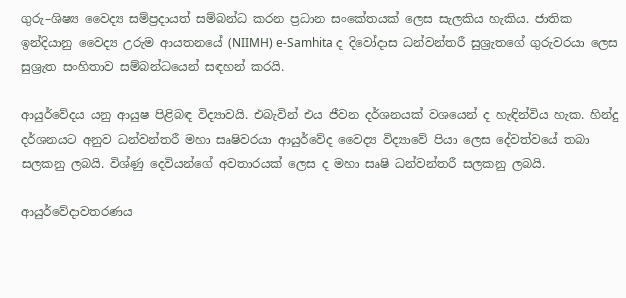ගුරු–ශිෂ්‍ය වෛද්‍ය සම්ප්‍රදායත් සම්බන්ධ කරන ප්‍රධාන සංකේතයක් ලෙස සැලකිය හැකිය. ජාතික ඉන්දියානු වෛද්‍ය උරුම ආයතනයේ (NIIMH) e-Samhita ද දිවෝදාස ධන්වන්තරී සුශ්‍රැතගේ ගුරුවරයා ලෙස සුශ්‍රැත සංහිතාව සම්බන්ධයෙන් සඳහන් කරයි.

ආයුර්වේදය යනු ආයුෂ පිළිබඳ විද්‍යාවයි. එබැවින් එය ජීවන දර්ශනයක් වශයෙන් ද හැඳින්විය හැක. හින්දු දර්ශනයට අනුව ධන්වන්තරී මහා සෘෂිවරයා ආයුර්වේද වෛද්‍ය විද්‍යාවේ පියා ලෙස දේවත්වයේ තබා සලකනු ලබයි. විශ්ණු දෙවියන්ගේ අවතාරයක් ලෙස ද මහා සෘෂි ධන්වන්තරී සලකනු ලබයි.

ආයුර්වේදාවතරණය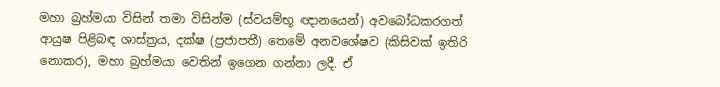මහා බ්‍රහ්මයා විසින් තමා විසින්ම (ස්වයම්භූ ඥානයෙන්) අවබෝධකරගත් ආයුෂ පිළිබඳ ශාස්ත්‍රය, දක්ෂ (ප්‍රජාපතී) තෙමේ අනවශේෂව (කිසිවක් ඉතිරි නොකර), මහා බ්‍රහ්මයා වෙතින් ඉගෙන ගන්නා ලදී. ඒ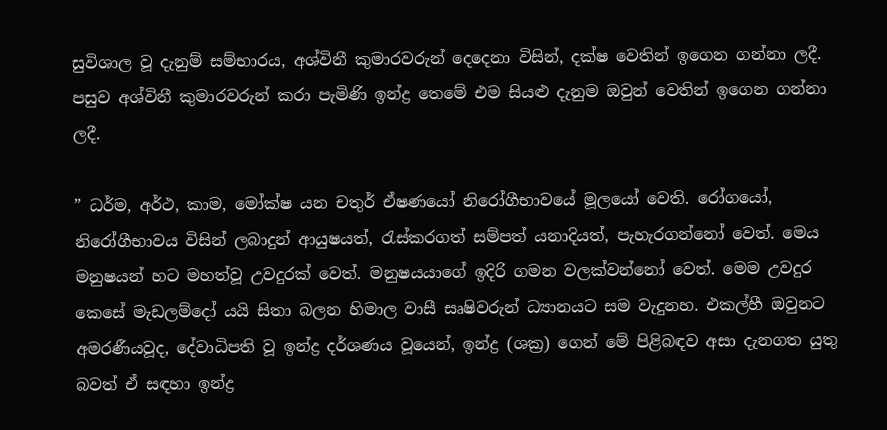සුවිශාල වූ දැනුම් සම්භාරය, අශ්විනී කුමාරවරුන් දෙදෙනා විසින්, දක්ෂ වෙතින් ඉගෙන ගන්නා ලදී. පසුව අශ්විනී කුමාරවරුන් කරා පැමිණි ඉන්ද්‍ර තෙමේ එම සියළු දැනුම ඔවුන් වෙතින් ඉගෙන ගන්නා ලදී.

” ධර්ම, අර්ථ, කාම, මෝක්ෂ යන චතුර් ඒෂණයෝ නිරෝගීභාවයේ මූලයෝ වෙති. රෝගයෝ, නිරෝගීභාවය විසින් ලබාදුන් ආයුෂයත්, රැස්කරගත් සම්පත් යනාදියත්, පැහැරගන්නෝ වෙත්. මෙය මනුෂයන් හට මහත්වූ උවදුරක් වෙත්. මනුෂයයාගේ ඉදිරි ගමන වලක්වන්නෝ වෙත්. මෙම උවදුර කෙසේ මැඩලම්දෝ යයි සිතා බලන හිමාල වාසී සෘෂිවරුන් ධ්‍යානයට සම වැදුනහ. එකල්හී ඔවුනට අමරණීයවූද, දේවාධිපති වූ ඉන්ද්‍ර දර්ශණය වූයෙන්, ඉන්ද්‍ර (ශක්‍ර) ගෙන් මේ පිළිබඳව අසා දැනගත යුතු බවත් ඒ සඳහා ඉන්ද්‍ර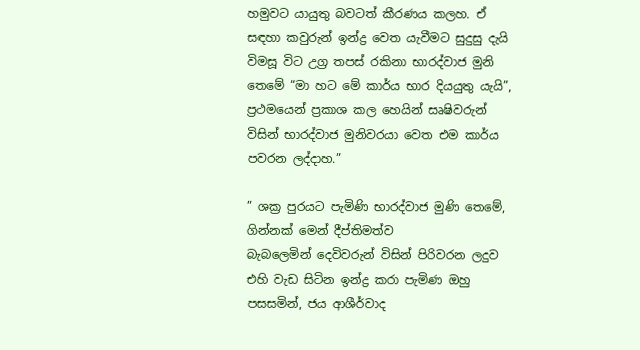හමුවට යායුතු බවටත් කීරණය කලහ. ඒ සඳහා කවුරුන් ඉන්ද්‍ර වෙත යැවීමට සුදුසු දැයි විමසූ විට උග්‍ර තපස් රකිනා භාරද්වාජ මුනි තෙමේ “මා හට මේ කාර්ය භාර දියයුතු යැයි”, ප්‍රථමයෙන් ප්‍රකාශ කල හෙයින් සෘෂිවරුන් විසින් භාරද්වාජ මුනිවරයා වෙත එම කාර්ය පවරන ලද්දාහ.”

” ශක්‍ර පුරයට පැමිණි භාරද්වාජ මුණි තෙමේ, ගින්නක් මෙන් දීප්තිමත්ව බැබලෙමින් ‌දෙවිවරුන් විසින් පිරිවරන ලදුව එහි වැඩ සිටින ඉන්ද්‍ර කරා පැමිණ ඔහු පසසමින්, ජය ආශීර්වාද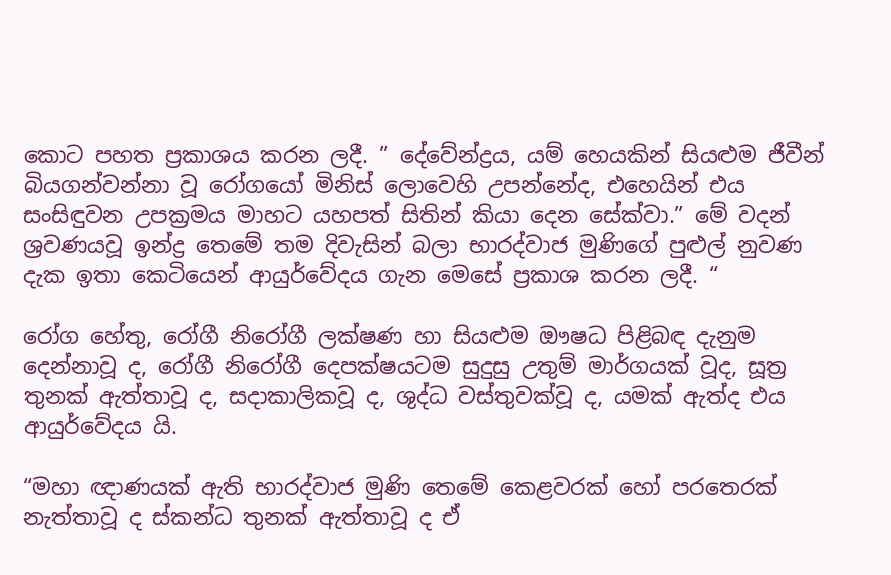කොට පහත ප්‍රකාශය කරන ලදී. ” දේවේන්ද්‍රය, යම් හෙයකින් සියළුම ජීවීන් බියගන්වන්නා වූ රෝගයෝ මිනිස් ලොවෙහි උපන්නේද, එහෙයින් එය සංසිඳුවන උපක්‍රමය මාහට යහපත් සිතින් කියා දෙන සේක්වා.” මේ වදන් ශ්‍රවණයවූ ඉන්ද්‍ර තෙමේ තම දිවැසින් බලා භාරද්වාජ මුණි‌ගේ පුළුල් නුවණ දැක ඉතා කෙටියෙන් ආයුර්වේදය ගැන මෙසේ ප්‍රකාශ කරන ලදී. “

රෝග හේතු, රෝගී නිරෝගී ලක්ෂණ හා සියළුම ඖෂධ පිළිබඳ දැනුම දෙන්නාවූ ද, රෝගී නිරෝගී දෙපක්ෂයටම සුදුසු උතුම් මාර්ගයක් වූද, සූත්‍ර තුනක් ඇත්තාවූ ද, සදාකාලිකවූ ද, ශුද්ධ වස්තුවක්වූ ද, යමක් ඇත්ද එය ආයුර්වේදය යි.

“මහා ඥාණයක් ඇති භාරද්වාජ මුණි තෙමේ කෙළවරක් හෝ පරතෙරක් නැත්තාවූ ද ස්කන්ධ තුනක් ඇත්තාවූ ද ඒ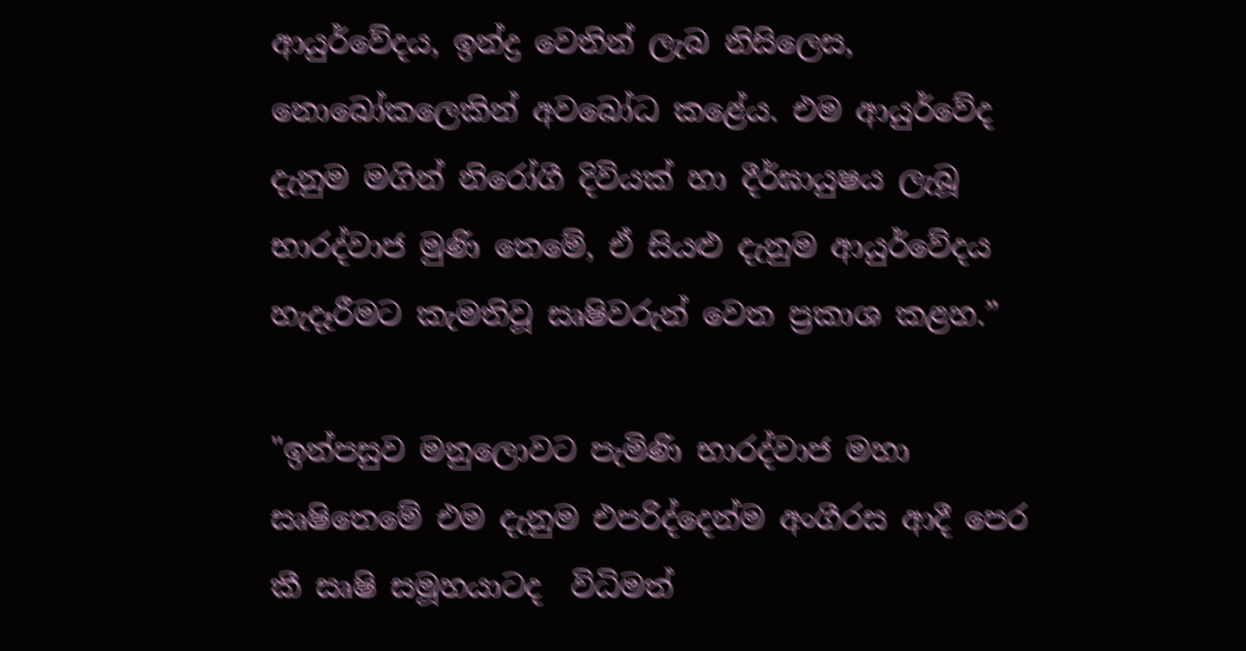ආයුර්වේදය, ඉන්ද්‍ර වෙතින් ලැබ නිසිලෙස, නොබෝකලෙකින් අවබෝධ කළේය. එම ආයුර්වේද දැනුම මගින් නිරෝගී දිවියක් හා දීර්ඝායුෂය ලැබූ භාරද්වාජ මුණි තෙමේ, ඒ සියළු දැනුම ආයුර්වේදය හැදෑරීමට කැමතිවූ සෘෂිවරුන් වෙත ප්‍රකාශ කළහ.”

"ඉන්පසුව මනුලොවට පැමිණි භාරද්වාජ මහා සෘෂිතෙමේ එම දැනුම එපරිද්දෙන්ම අංගීරස ආදී පෙර කී සෘෂි සමූහයාටද  විධිමත්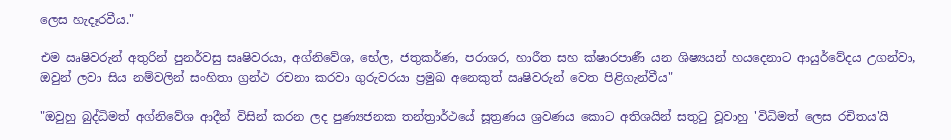ලෙස හැදෑරවීය."

එම ඍෂිවරුන් අතුරින් පුනර්වසු සෘෂිවරයා, අග්නිවේශ, භේල, ජතුකර්ණ, පරාශර, හාරීත සහ ක්ෂාරපාණී යන ශිෂ්‍යයන් හයදෙනාට ආයුර්වේදය උගන්වා, ඔවුන් ලවා සිය නම්වලින් සංහිතා ග්‍රන්ථ රචනා කරවා ගුරුවරයා ප්‍රමුඛ අනෙකුත් ඍෂිවරුන් වෙත පිළිගැන්වීය"

"ඔවුහු බුද්ධිමත් අග්නිවේශ ආදීන් විසින් කරන ලද පුණ්‍යජනක තන්ත්‍රාර්ථයේ සූත්‍රණය ශ්‍රවණය කොට අතිශයින් සතුටු වූවාහු 'විධිමත් ලෙස රචිතය'යි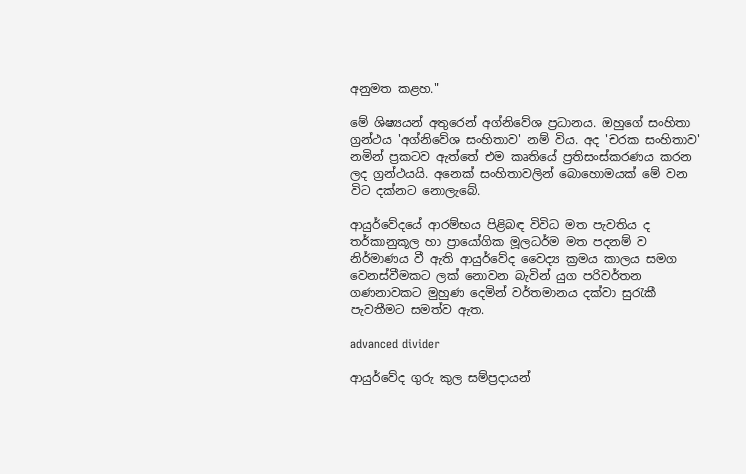අනුමත කළහ."

මේ ශිෂ්‍යයන් අතුරෙන් අග්නිවේශ ප්‍රධානය. ඔහුගේ සංහිතා ග්‍රන්ථය 'අග්නිවේශ සංහිතාව' නම් විය. අද 'චරක සංහිතාව' නමින් ප්‍රකටව ඇත්තේ එම කෘතියේ ප්‍රතිසංස්කරණය කරන ලද ග්‍රන්ථයයි. අනෙක් සංහිතාවලින් බොහොමයක් මේ වන විට දක්නට නොලැබේ.

ආයුර්වේදයේ ආරම්භය පිළිබඳ විවිධ මත පැවතිය ද තර්කානුකූල හා ප්‍රායෝගික මූලධර්ම මත පදනම් ව නිර්මාණය වී ඇති ආයුර්වේද වෛද්‍ය ක්‍රමය කාලය සමග වෙනස්වීමකට ලක් නොවන බැවින් යුග පරිවර්තන ගණනාවකට මුහුණ දෙමින් වර්තමානය දක්වා සුරැකී පැවතීමට සමත්ව ඇත.

advanced divider

ආයුර්වේද ගුරු කුල සම්ප්‍රදායන්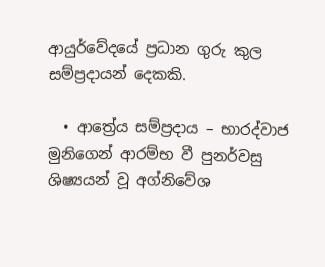ආයුර්වේදයේ ප්‍රධාන ගුරු කුල සම්ප්‍රදායන් දෙකකි.

  • ආත්‍රේය සම්ප්‍රදාය – භාරද්වාජ මුනිගෙන් ආරම්භ වී පුනර්වසු ශිෂ්‍යයන් වූ අග්නිවේශ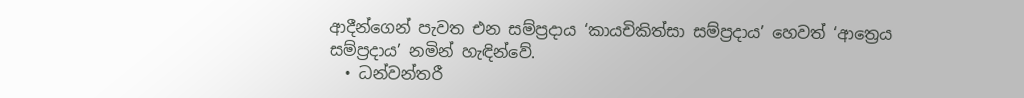ආදීන්ගෙන් පැවත එන සම්ප්‍රදාය ‘කායචිකිත්සා සම්ප්‍රදාය’ හෙවත් ‘ආත්‍රෙය සම්ප්‍රදාය’ නමින් හැඳින්වේ.
  • ධන්වන්තරී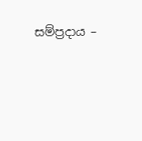සම්ප්‍රදාය –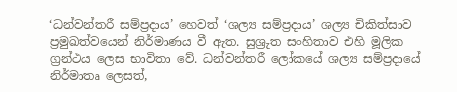‘ධන්වන්තරී සම්ප්‍රදාය’ හෙවත් ‘ශල්‍ය සම්ප්‍රදාය’ ශල්‍ය චිකිත්සාව ප්‍රමුඛත්වයෙන් නිර්මාණය වී ඇත. සුශ්‍රුත සංහිතාව එහි මූලික ග්‍රන්ථය ලෙස භාවිතා වේ. ධන්වන්තරී ලෝකයේ ශල්‍ය සම්ප්‍රදායේ නිර්මාතෘ ලෙසත්,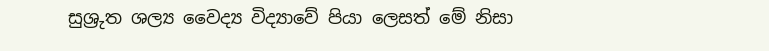සුශ්‍රුත ශල්‍ය වෛද්‍ය විද්‍යාවේ පියා ලෙසත් මේ නිසා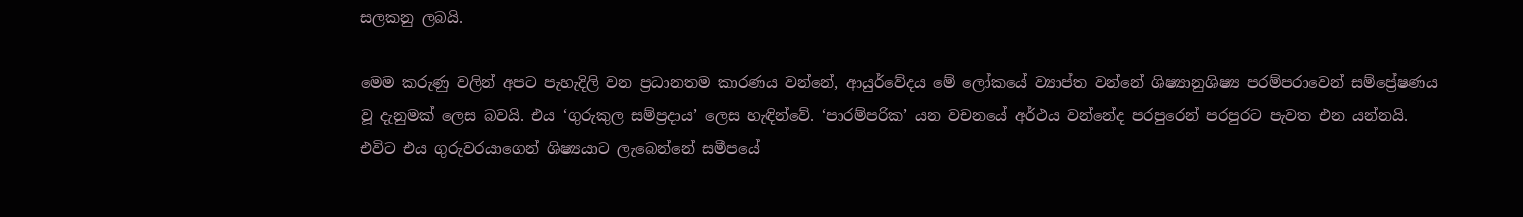සලකනු ලබයි.

මෙම කරුණු වලින් අපට පැහැදිලි වන ප්‍රධානතම කාරණය වන්නේ, ආයුර්වේදය මේ ලෝකයේ ව්‍යාප්ත වන්නේ ශිෂ්‍යානුශිෂ්‍ය පරම්පරාවෙන් සම්ප්‍රේෂණය වූ දැනුමක් ලෙස බවයි. එය ‘ගුරුකුල සම්ප්‍රදාය’ ලෙස හැඳින්වේ. ‘පාරම්පරික’ යන වචනයේ අර්ථය වන්නේද පරපුරෙන් පරපුරට පැවත එන යන්නයි. එවිට එය ගුරුවරයාගෙන් ශිෂ්‍යයාට ලැබෙන්නේ සමීපයේ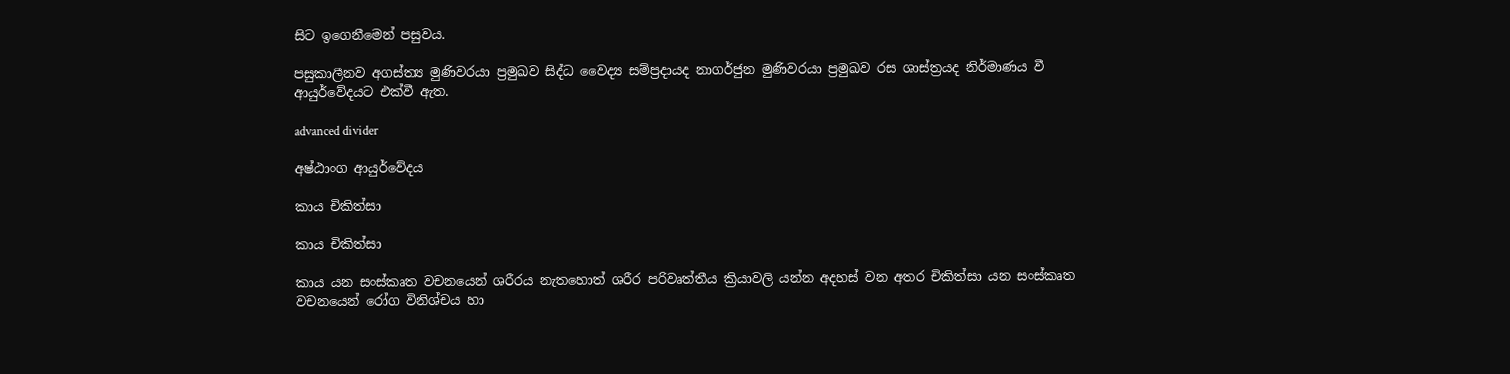සිට ඉගෙනීමෙන් පසුවය.

පසුකාලීනව අගස්ත්‍ය මුණිවරයා ප්‍රමුඛව සිද්ධ වෛද්‍ය සම්ප්‍රදායද නාගර්ජුන මුණිවරයා ප්‍රමුඛව රස ශාස්ත්‍රයද නිර්මාණය වී ආයුර්වේදයට එක්වී ඇත.

advanced divider

අෂ්ඨාංග ආයුර්වේදය

කාය චිකිත්සා

කාය චිකිත්සා

කාය යන සංස්කෘත වචනයෙන් ශරීරය නැතහොත් ශරීර පරිවෘත්තීය ක්‍රියාවලි යන්න අදහස් වන අතර චිකිත්සා යන සංස්කෘත වචනයෙන් රෝග විනිශ්චය හා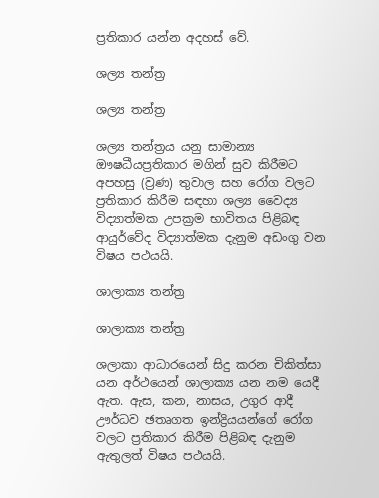ප්‍රතිකාර යන්න අදහස් වේ.

ශල්‍ය තන්ත්‍ර

ශල්‍ය තන්ත්‍ර

ශල්‍ය තන්ත්‍රය යනු සාමාන්‍ය ඖෂධීයප්‍රතිකාර මගින් සුව කිරීමට අපහසු (ව්‍රණ) තුවාල සහ රෝග වලට ප්‍රතිකාර කිරීම සඳහා ශල්‍ය වෛද්‍ය විද්‍යාත්මක උපක්‍රම භාවිතය පිළිබඳ ආයුර්වේද විද්‍යාත්මක දැනුම අඩංගු වන විෂය පථයයි.

ශාලාක්‍ය තන්ත්‍ර

ශාලාක්‍ය තන්ත්‍ර

ශලාකා ආධාරයෙන් සිදු කරන චිකිත්සා යන අර්ථයෙන් ශාලාක්‍ය යන නම යෙදී ඇත. ඇස, කන, නාසය, උගුර ආදී ඌර්ධව ඡතෘගත ඉන්ද්‍රියයන්ගේ රෝග වලට ප්‍රතිකාර කිරීම පිළිබඳ දැනුම ඇතුලත් විෂය පථයයි.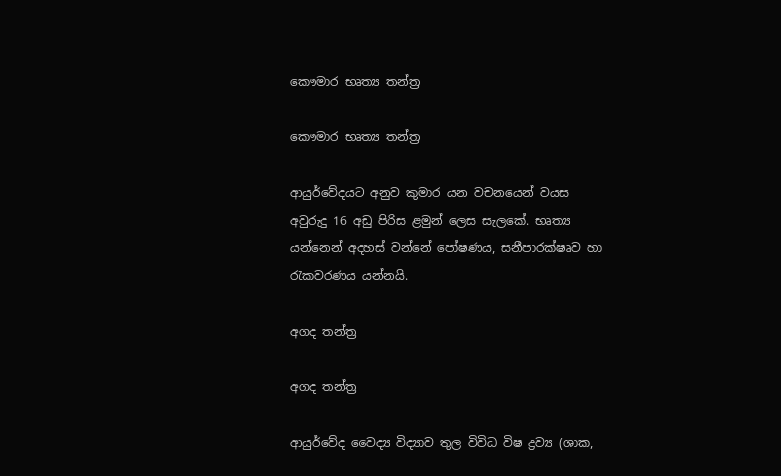කෞමාර භෘත්‍ය තන්ත්‍ර

කෞමාර භෘත්‍ය තන්ත්‍ර

ආයුර්වේදයට අනුව කුමාර යන වචනයෙන් වයස අවුරුදු 16 අඩු පිරිස ළමුන් ලෙස සැලකේ. භෘත්‍ය යන්නෙන් අදහස් වන්නේ පෝෂණය, සනීපාරක්ෂෘව හා රැකවරණය යන්නයි.

අගද තන්ත්‍ර

අගද තන්ත්‍ර

ආයුර්වේද වෛද්‍ය විද්‍යාව තුල විවිධ විෂ ද්‍රව්‍ය (ශාක,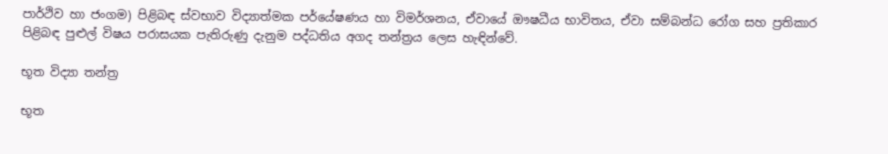පාර්ථිව හා ජංගම) පිළිබඳ ස්වභාව විද්‍යාත්මක පර්යේෂණය හා විමර්ශනය, ඒවායේ ඖෂධීය භාවිතය, ඒවා සම්බන්ධ රෝග සහ ප්‍රතිකාර පිළිබඳ පුළුල් විෂය පරාසයක පැතිරුණු දැනුම පද්ධතිය අගද තන්ත්‍රය ලෙස හැඳින්වේ.

භූත විද්‍යා තන්ත්‍ර

භූත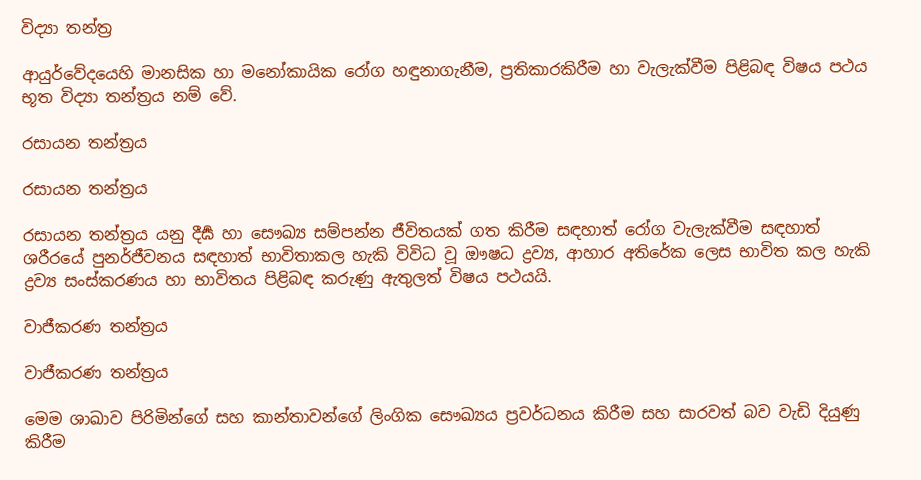විද්‍යා තන්ත්‍ර

ආයුර්වේදයෙහි මානසික හා මනෝකායික රෝග හඳුනාගැනීම, ප්‍රතිකාරකිරීම හා වැලැක්වීම පිළිබඳ විෂය පථය භූත විද්‍යා තන්ත්‍රය නම් වේ.

රසායන තන්ත්‍රය

රසායන තන්ත්‍රය

රසායන තන්ත්‍රය යනු දීර්‍ඝ හා සෞඛ්‍ය සම්පන්න ජීවිතයක් ගත කිරීම සඳහාත් රෝග වැලැක්වීම සඳහාත් ශරීරයේ පුනර්ජීවනය සඳහාත් භාවිතාකල හැකි විවිධ වූ ඖෂධ ද්‍රව්‍ය, ආහාර අතිරේක ලෙස භාවිත කල හැකි ද්‍රව්‍ය සංස්කරණය හා භාවිතය පිළිබඳ කරුණු ඇතුලත් විෂය පථයයි.

වාජීකරණ තන්ත්‍රය

වාජීකරණ තන්ත්‍රය

මෙම ශාඛාව පිරිමින්ගේ සහ කාන්තාවන්ගේ ලිංගික සෞඛ්‍යය ප්‍රවර්ධනය කිරීම සහ සාරවත් බව වැඩි දියුණු කිරීම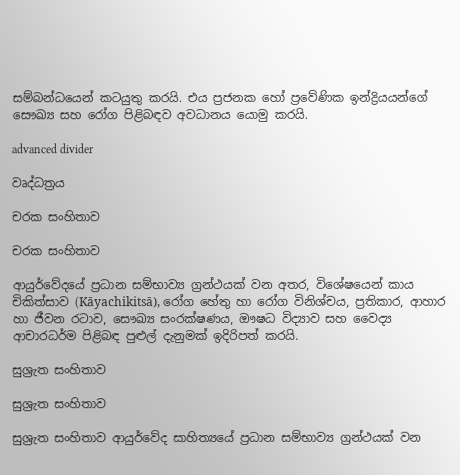සම්බන්ධයෙන් කටයුතු කරයි. එය ප්‍රජනක හෝ ප්‍රවේණික ඉන්ද්‍රියයන්ගේ සෞඛ්‍ය සහ රෝග පිළිබඳව අවධානය යොමු කරයි.

advanced divider

වෘද්ධත්‍රය

චරක සංහිතාව

චරක සංහිතාව

ආයුර්වේදයේ ප්‍රධාන සම්භාව්‍ය ග්‍රන්ථයක් වන අතර, විශේෂයෙන් කාය චිකිත්සාව (Kāyachikitsā), රෝග හේතු හා රෝග විනිශ්චය, ප්‍රතිකාර, ආහාර හා ජීවන රටාව, සෞඛ්‍ය සංරක්ෂණය, ඖෂධ විද්‍යාව සහ වෛද්‍ය ආචාරධර්ම පිළිබඳ පුළුල් දැනුමක් ඉදිරිපත් කරයි.

සුශ්‍රැත සංහිතාව

සුශ්‍රැත සංහිතාව

සුශ්‍රැත සංහිතාව ආයුර්වේද සාහිත්‍යයේ ප්‍රධාන සම්භාව්‍ය ග්‍රන්ථයක් වන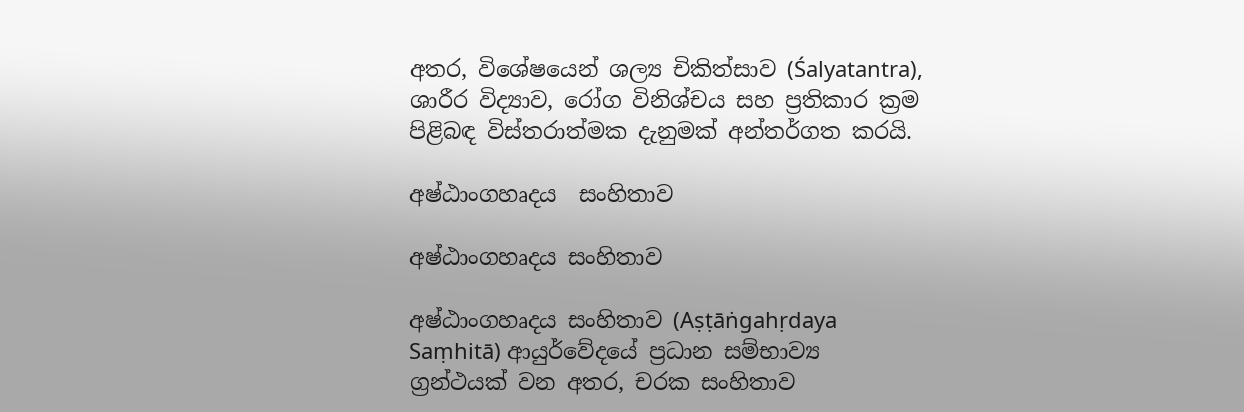අතර, විශේෂයෙන් ශල්‍ය චිකිත්සාව (Śalyatantra), ශාරීර විද්‍යාව, රෝග විනිශ්චය සහ ප්‍රතිකාර ක්‍රම පිළිබඳ විස්තරාත්මක දැනුමක් අන්තර්ගත කරයි.

අෂ්ඨාංගහෘදය  සංහිතාව

අෂ්ඨාංගහෘදය සංහිතාව

අෂ්ඨාංගහෘදය සංහිතාව (Aṣṭāṅgahṛdaya Saṃhitā) ආයුර්වේදයේ ප්‍රධාන සම්භාව්‍ය ග්‍රන්ථයක් වන අතර, චරක සංහිතාව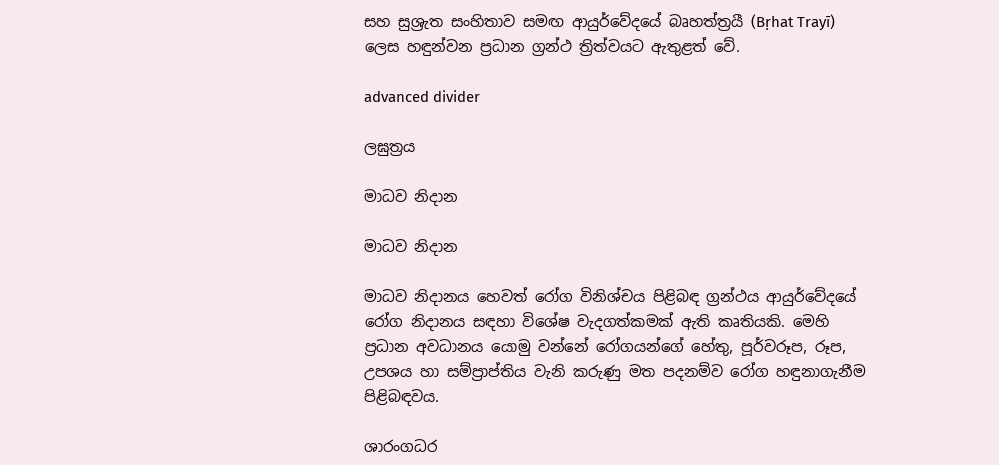සහ සුශ්‍රැත සංහිතාව සමඟ ආයුර්වේදයේ බෘහත්ත්‍රයී (Bṛhat Trayī) ලෙස හඳුන්වන ප්‍රධාන ග්‍රන්ථ ත්‍රිත්වයට ඇතුළත් වේ.

advanced divider

ලඝුත්‍රය

මාධව නිදාන

මාධව නිදාන

මාධව නිදානය හෙවත් රෝග විනිශ්චය පිළිබඳ ග්‍රන්ථය ආයුර්වේදයේ රෝග නිදානය සඳහා විශේෂ වැදගත්කමක් ඇති කෘතියකි. මෙහි ප්‍රධාන අවධානය යොමු වන්නේ රෝගයන්ගේ හේතු, පූර්වරූප, රූප, උපශය හා සම්ප්‍රාප්තිය වැනි කරුණු මත පදනම්ව රෝග හඳුනාගැනීම පිළිබඳවය.

ශාරංගධර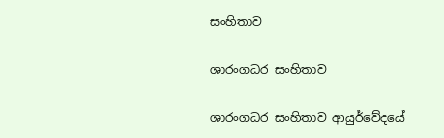සංහිතාව

ශාරංගධර සංහිතාව

ශාරංගධර සංහිතාව ආයුර්වේදයේ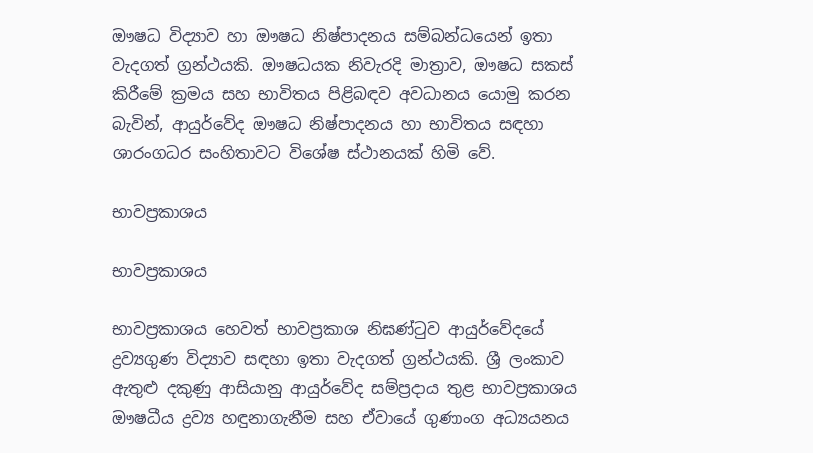ඖෂධ විද්‍යාව හා ඖෂධ නිෂ්පාදනය සම්බන්ධයෙන් ඉතා වැදගත් ග්‍රන්ථයකි. ඖෂධයක නිවැරදි මාත්‍රාව, ඖෂධ සකස් කිරීමේ ක්‍රමය සහ භාවිතය පිළිබඳව අවධානය යොමු කරන බැවින්, ආයුර්වේද ඖෂධ නිෂ්පාදනය හා භාවිතය සඳහා ශාරංගධර සංහිතාවට විශේෂ ස්ථානයක් හිමි වේ.

භාවප්‍රකාශය

භාවප්‍රකාශය

භාවප්‍රකාශය හෙවත් භාවප්‍රකාශ නිඝණ්ටුව ආයුර්වේදයේ ද්‍රව්‍යගුණ විද්‍යාව සඳහා ඉතා වැදගත් ග්‍රන්ථයකි. ශ්‍රී ලංකාව ඇතුළු දකුණු ආසියානු ආයුර්වේද සම්ප්‍රදාය තුළ භාවප්‍රකාශය ඖෂධීය ද්‍රව්‍ය හඳුනාගැනීම සහ ඒවායේ ගුණාංග අධ්‍යයනය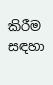කිරීම සඳහා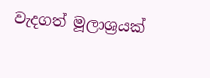වැදගත් මූලාශ්‍රයක්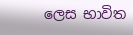ලෙස භාවිත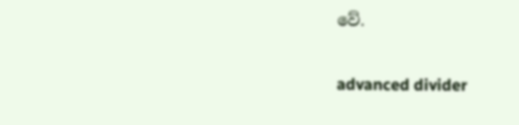වේ.

advanced divider